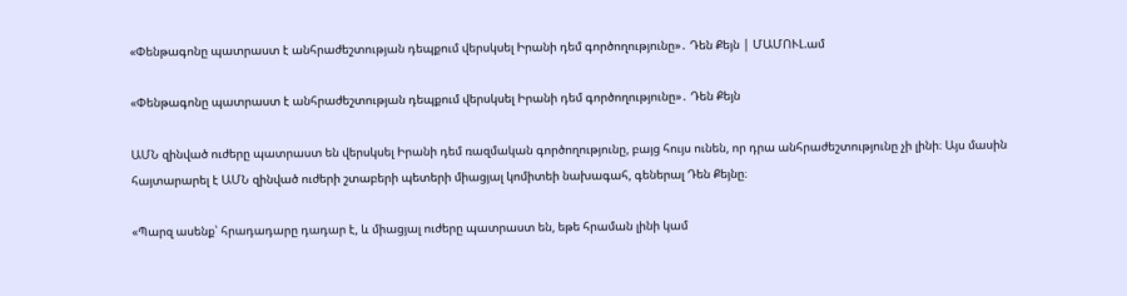«Փենթագոնը պատրաստ է անհրաժեշտության դեպքում վերսկսել Իրանի դեմ գործողությունը»․ Դեն Քեյն | ՄԱՄՈՒԼ.ամ

«Փենթագոնը պատրաստ է անհրաժեշտության դեպքում վերսկսել Իրանի դեմ գործողությունը»․ Դեն Քեյն

ԱՄՆ զինված ուժերը պատրաստ են վերսկսել Իրանի դեմ ռազմական գործողությունը, բայց հույս ունեն, որ դրա անհրաժեշտությունը չի լինի։ Այս մասին հայտարարել է ԱՄՆ զինված ուժերի շտաբերի պետերի միացյալ կոմիտեի նախագահ, գեներալ Դեն Քեյնը։

«Պարզ ասենք՝ հրադադարը դադար է, և միացյալ ուժերը պատրաստ են, եթե հրաման լինի կամ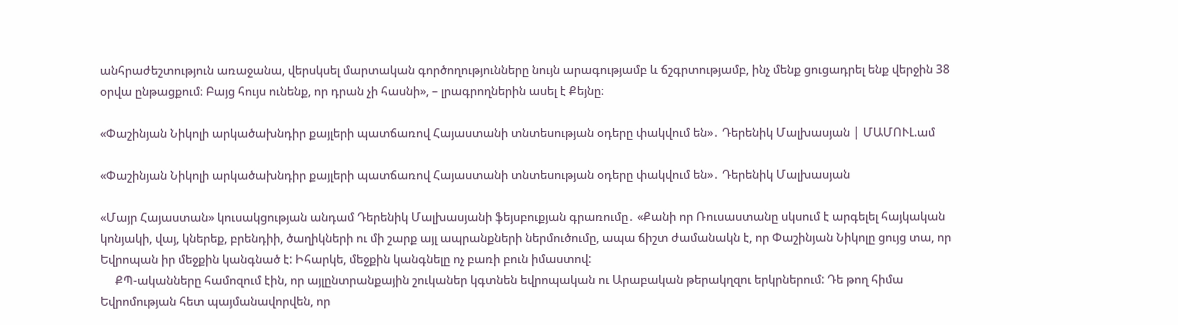անհրաժեշտություն առաջանա, վերսկսել մարտական գործողությունները նույն արագությամբ և ճշգրտությամբ, ինչ մենք ցուցադրել ենք վերջին 38 օրվա ընթացքում։ Բայց հույս ունենք, որ դրան չի հասնի», – լրագրողներին ասել է Քեյնը։

«Փաշինյան Նիկոլի արկածախնդիր քայլերի պատճառով Հայաստանի տնտեսության օդերը փակվում են»․ Դերենիկ Մալխասյան | ՄԱՄՈՒԼ.ամ

«Փաշինյան Նիկոլի արկածախնդիր քայլերի պատճառով Հայաստանի տնտեսության օդերը փակվում են»․ Դերենիկ Մալխասյան

«Մայր Հայաստան» կուսակցության անդամ Դերենիկ Մալխասյանի ֆեյսբուքյան գրառումը․ «Քանի որ Ռուսաստանը սկսում է արգելել հայկական կոնյակի, վայ, կներեք, բրենդիի, ծաղիկների ու մի շարք այլ ապրանքների ներմուծումը, ապա ճիշտ ժամանակն է, որ Փաշինյան Նիկոլը ցույց տա, որ Եվրոպան իր մեջքին կանգնած է: Իհարկե, մեջքին կանգնելը ոչ բառի բուն իմաստով:
     ՔՊ-ականները համոզում էին, որ այլընտրանքային շուկաներ կգտնեն եվրոպական ու Արաբական թերակղզու երկրներում: Դե թող հիմա Եվրոմության հետ պայմանավորվեն, որ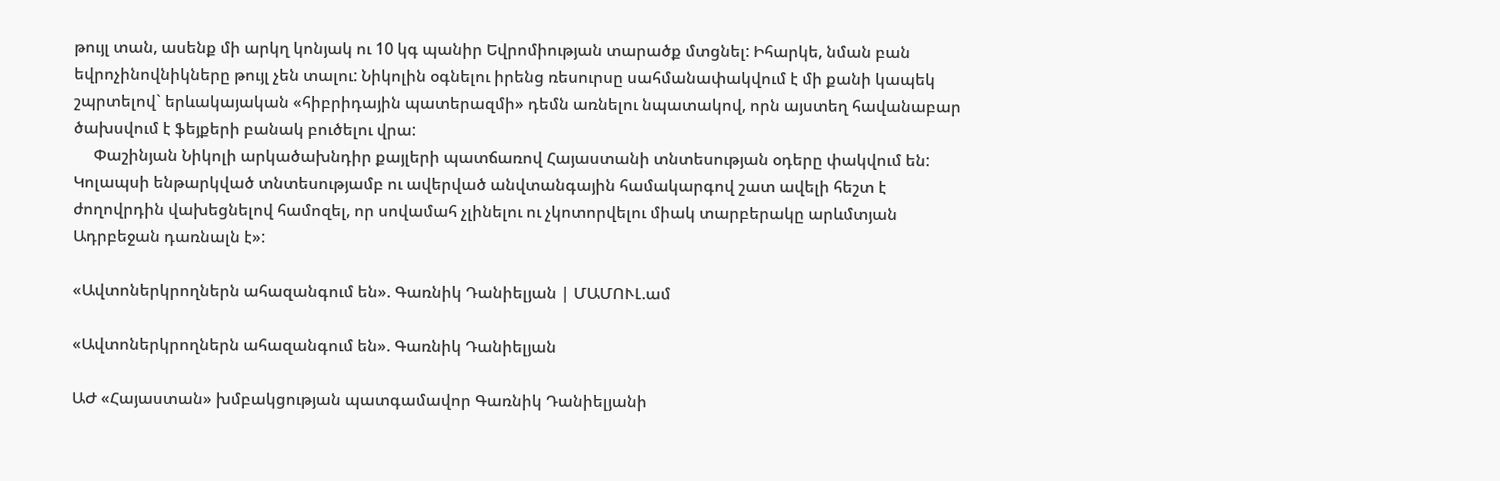թույլ տան, ասենք մի արկղ կոնյակ ու 10 կգ պանիր Եվրոմիության տարածք մտցնել: Իհարկե, նման բան եվրոչինովնիկները թույլ չեն տալու: Նիկոլին օգնելու իրենց ռեսուրսը սահմանափակվում է մի քանի կապեկ շպրտելով` երևակայական «հիբրիդային պատերազմի» դեմն առնելու նպատակով, որն այստեղ հավանաբար ծախսվում է ֆեյքերի բանակ բուծելու վրա:
     Փաշինյան Նիկոլի արկածախնդիր քայլերի պատճառով Հայաստանի տնտեսության օդերը փակվում են: Կոլապսի ենթարկված տնտեսությամբ ու ավերված անվտանգային համակարգով շատ ավելի հեշտ է ժողովրդին վախեցնելով համոզել, որ սովամահ չլինելու ու չկոտորվելու միակ տարբերակը արևմտյան Ադրբեջան դառնալն է»:

«Ավտոներկրողներն ահազանգում են». Գառնիկ Դանիելյան | ՄԱՄՈՒԼ.ամ

«Ավտոներկրողներն ահազանգում են». Գառնիկ Դանիելյան

ԱԺ «Հայաստան» խմբակցության պատգամավոր Գառնիկ Դանիելյանի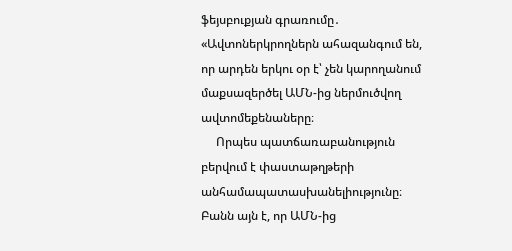ֆեյսբուքյան գրառումը․ «Ավտոներկրողներն ահազանգում են, որ արդեն երկու օր է՝ չեն կարողանում մաքսազերծել ԱՄՆ-ից ներմուծվող ավտոմեքենաները։
     Որպես պատճառաբանություն բերվում է փաստաթղթերի անհամապատասխանելիությունը։ Բանն այն է, որ ԱՄՆ-ից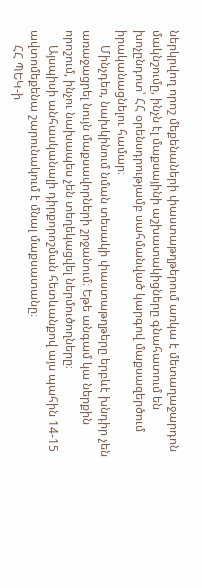ներկրվող որոշ մեքենաների փաստաթղթերում առկա է մետաղաջարդոն մակնշումը, ինչն էլ մաքսայինի աշխատակիցները գնահատում են խոչընդոտ՝ ՀՀ օրենսդրությամբ սահմանված կարգով մաքսազերծում իրականացնելու համար։
     Մինչդեռ, նախկինում նման տեսակի փաստաթղթերը երբևէ խնդիր չեն առաջացրել նույն մաքսավորների շրջանում։ Եթե անգամ կա ներքին որոշում, ինչու նախապես չեն տեղեկացվել ներմուծողները։
     Այսպիսի անհասկանալի դիրքորոշման հետևանքով այս պահին 14-15 ավտոմեքենա շարունակում է մնալ մաքսատանը։
     ՀՀ ՊԵԿ-ի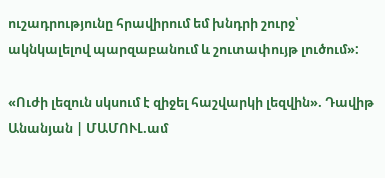ուշադրությունը հրավիրում եմ խնդրի շուրջ՝ ակնկալելով պարզաբանում և շուտափույթ լուծում»:

«Ուժի լեզուն սկսում է զիջել հաշվարկի լեզվին». Դավիթ Անանյան | ՄԱՄՈՒԼ.ամ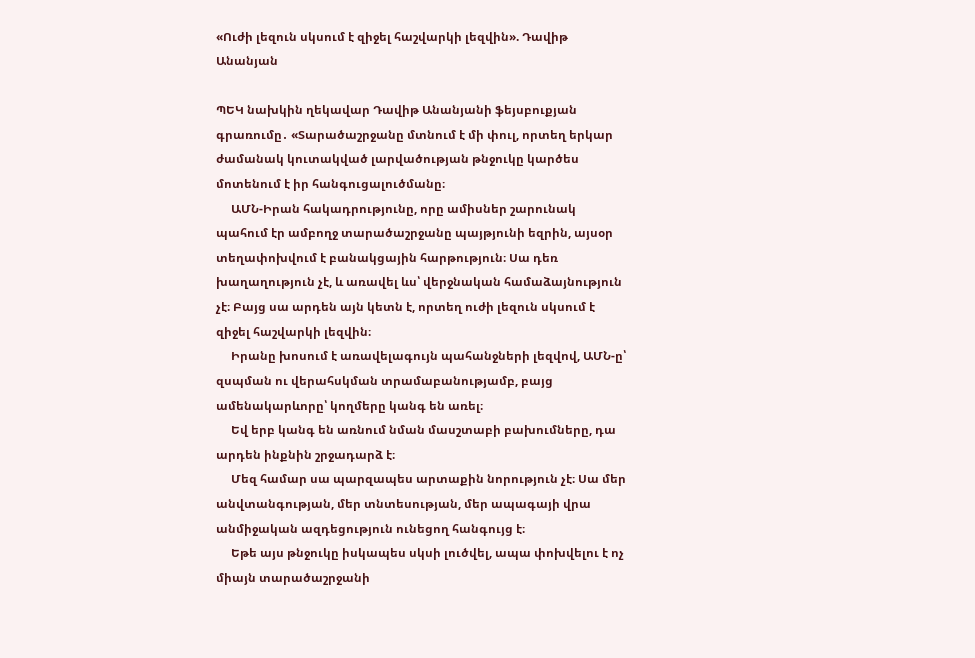«Ուժի լեզուն սկսում է զիջել հաշվարկի լեզվին». Դավիթ Անանյան

ՊԵԿ նախկին ղեկավար Դավիթ Անանյանի ֆեյսբուքյան գրառումը․ «Տարածաշրջանը մտնում է մի փուլ, որտեղ երկար ժամանակ կուտակված լարվածության թնջուկը կարծես մոտենում է իր հանգուցալուծմանը։
     ԱՄՆ-Իրան հակադրությունը, որը ամիսներ շարունակ պահում էր ամբողջ տարածաշրջանը պայթյունի եզրին, այսօր տեղափոխվում է բանակցային հարթություն։ Սա դեռ խաղաղություն չէ, և առավել ևս՝ վերջնական համաձայնություն չէ։ Բայց սա արդեն այն կետն է, որտեղ ուժի լեզուն սկսում է զիջել հաշվարկի լեզվին։
     Իրանը խոսում է առավելագույն պահանջների լեզվով, ԱՄՆ-ը՝ զսպման ու վերահսկման տրամաբանությամբ, բայց ամենակարևորը՝ կողմերը կանգ են առել։
     Եվ երբ կանգ են առնում նման մասշտաբի բախումները, դա արդեն ինքնին շրջադարձ է։
     Մեզ համար սա պարզապես արտաքին նորություն չէ։ Սա մեր անվտանգության, մեր տնտեսության, մեր ապագայի վրա անմիջական ազդեցություն ունեցող հանգույց է։
     Եթե այս թնջուկը իսկապես սկսի լուծվել, ապա փոխվելու է ոչ միայն տարածաշրջանի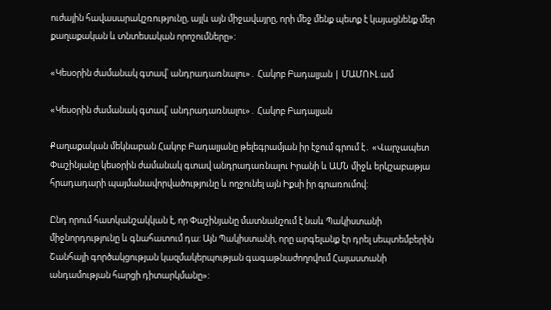ուժային հավասարակշռությունը, այլև այն միջավայրը, որի մեջ մենք պետք է կայացնենք մեր քաղաքական և տնտեսական որոշումները»:

«Կեսօրին ժամանակ գտավ՝ անդրադառնալու»․ Հակոբ Բադալյան | ՄԱՄՈՒԼ.ամ

«Կեսօրին ժամանակ գտավ՝ անդրադառնալու»․ Հակոբ Բադալյան

Քաղաքական մեկնաբան Հակոբ Բադալյանը թելեգրամյան իր էջում գրում է․ «Վարչապետ Փաշինյանը կեսօրին ժամանակ գտավ անդրադառնալու Իրանի և ԱՄՆ միջև երկշաբաթյա հրադադարի պայմանավորվածությունը և ողջունել այն Իքսի իր գրառումով:

Ընդ որում հատկանշակկան է, որ Փաշինյանը մատնանշում է նաև Պակիստանի միջնորդությունը և գնահատում դա: Այն Պակիստանի, որը արգելանք էր դրել սեպտեմբերին Շանհայի գործակցության կազմակերպության գագաթնաժողովում Հայաստանի անդամության հարցի դիտարկմանը»: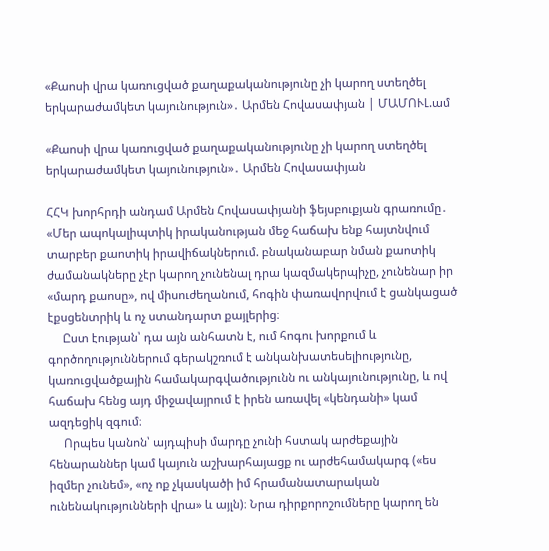«Քաոսի վրա կառուցված քաղաքականությունը չի կարող ստեղծել երկարաժամկետ կայունություն»․ Արմեն Հովասափյան | ՄԱՄՈՒԼ.ամ

«Քաոսի վրա կառուցված քաղաքականությունը չի կարող ստեղծել երկարաժամկետ կայունություն»․ Արմեն Հովասափյան

ՀՀԿ խորհրդի անդամ Արմեն Հովասափյանի ֆեյսբուքյան գրառումը․ «Մեր ապոկալիպտիկ իրականության մեջ հաճախ ենք հայտնվում տարբեր քաոտիկ իրավիճակներում. բնականաբար նման քաոտիկ ժամանակները չէր կարող չունենալ դրա կազմակերպիչը, չունենար իր «մարդ քաոսը», ով միսուժեղանում, հոգին փառավորվում է ցանկացած էքսցենտրիկ և ոչ ստանդարտ քայլերից։
     Ըստ էության՝ դա այն անհատն է, ում հոգու խորքում և գործողություններում գերակշռում է անկանխատեսելիությունը, կառուցվածքային համակարգվածությունն ու անկայունությունը, և ով հաճախ հենց այդ միջավայրում է իրեն առավել «կենդանի» կամ ազդեցիկ զգում։
     Որպես կանոն՝ այդպիսի մարդը չունի հստակ արժեքային հենարաններ կամ կայուն աշխարհայացք ու արժեհամակարգ («ես իզմեր չունեմ», «ոչ ոք չկասկածի իմ հրամանատարական ունենակությունների վրա» և այլն)։ Նրա դիրքորոշումները կարող են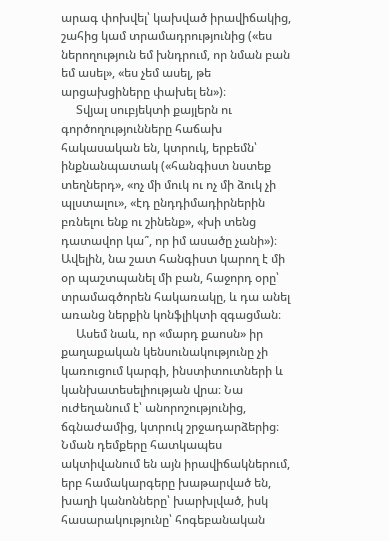արագ փոխվել՝ կախված իրավիճակից, շահից կամ տրամադրությունից («ես ներողություն եմ խնդրում, որ նման բան եմ ասել», «ես չեմ ասել, թե արցախցիները փախել են»)։
     Տվյալ սուբյեկտի քայլերն ու գործողությունները հաճախ հակասական են, կտրուկ, երբեմն՝ ինքնանպատակ («հանգիստ նստեք տեղներդ», «ոչ մի մուկ ու ոչ մի ձուկ չի պլստալու», «էդ ընդդիմադիրներին բռնելու ենք ու շինենք», «խի տենց դատավոր կա՞, որ իմ ասածը չանի»)։ Ավելին, նա շատ հանգիստ կարող է մի օր պաշտպանել մի բան, հաջորդ օրը՝ տրամագծորեն հակառակը, և դա անել առանց ներքին կոնֆլիկտի զգացման։
     Ասեմ նաև, որ «մարդ քաոսն» իր քաղաքական կենսունակությունը չի կառուցում կարգի, ինստիտուտների և կանխատեսելիության վրա։ Նա ուժեղանում է՝ անորոշությունից, ճգնաժամից, կտրուկ շրջադարձերից։ Նման դեմքերը հատկապես ակտիվանում են այն իրավիճակներում, երբ համակարգերը խաթարված են, խաղի կանոնները՝ խարխլված, իսկ հասարակությունը՝ հոգեբանական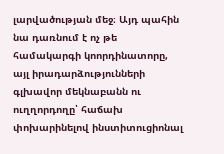լարվածության մեջ։ Այդ պահին նա դառնում է ոչ թե համակարգի կոորդինատորը, այլ իրադարձությունների գլխավոր մեկնաբանն ու ուղղորդողը՝ հաճախ փոխարինելով ինստիտուցիոնալ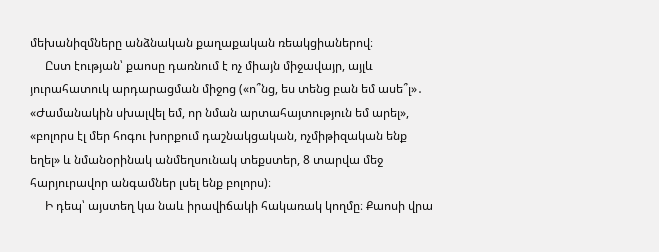մեխանիզմները անձնական քաղաքական ռեակցիաներով։
     Ըստ էության՝ քաոսը դառնում է ոչ միայն միջավայր, այլև յուրահատուկ արդարացման միջոց («ո՞նց, ես տենց բան եմ ասե՞լ»․ «Ժամանակին սխալվել եմ, որ նման արտահայտություն եմ արել», «բոլորս էլ մեր հոգու խորքում դաշնակցական, ոչմիթիզական ենք եղել» և նմանօրինակ անմեղսունակ տեքստեր, 8 տարվա մեջ հարյուրավոր անգամներ լսել ենք բոլորս)։
     Ի դեպ՝ այստեղ կա նաև իրավիճակի հակառակ կողմը։ Քաոսի վրա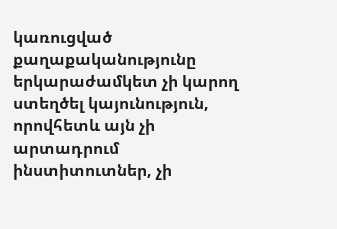կառուցված քաղաքականությունը երկարաժամկետ չի կարող ստեղծել կայունություն, որովհետև այն չի արտադրում ինստիտուտներ, չի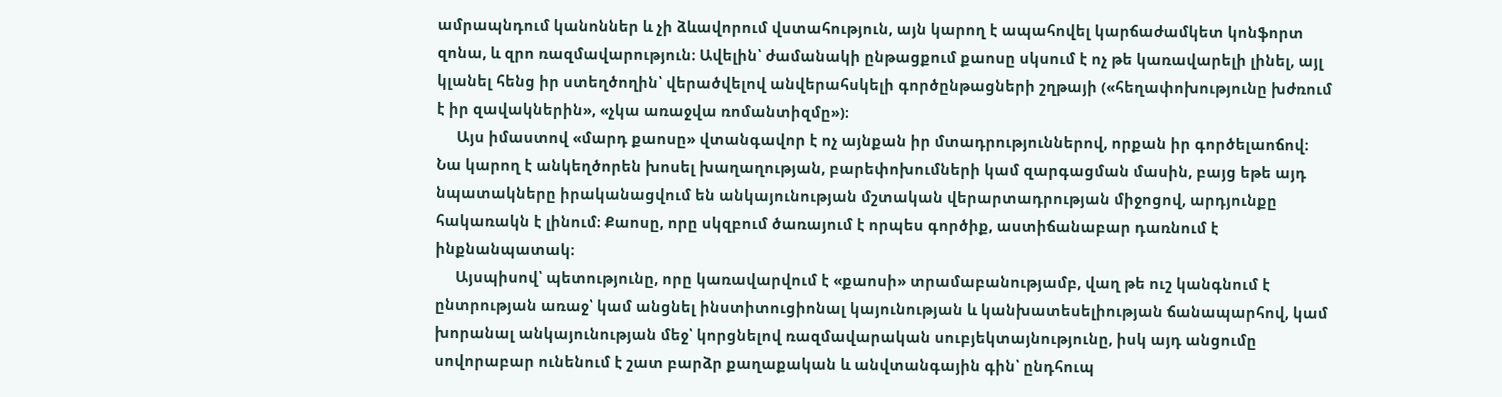ամրապնդում կանոններ և չի ձևավորում վստահություն, այն կարող է ապահովել կարճաժամկետ կոնֆորտ զոնա, և զրո ռազմավարություն։ Ավելին՝ ժամանակի ընթացքում քաոսը սկսում է ոչ թե կառավարելի լինել, այլ կլանել հենց իր ստեղծողին՝ վերածվելով անվերահսկելի գործընթացների շղթայի («հեղափոխությունը խժռում է իր զավակներին», «չկա առաջվա ռոմանտիզմը»)։
     Այս իմաստով «մարդ քաոսը» վտանգավոր է ոչ այնքան իր մտադրություններով, որքան իր գործելաոճով։ Նա կարող է անկեղծորեն խոսել խաղաղության, բարեփոխումների կամ զարգացման մասին, բայց եթե այդ նպատակները իրականացվում են անկայունության մշտական վերարտադրության միջոցով, արդյունքը հակառակն է լինում։ Քաոսը, որը սկզբում ծառայում է որպես գործիք, աստիճանաբար դառնում է ինքնանպատակ։
     Այսպիսով՝ պետությունը, որը կառավարվում է «քաոսի» տրամաբանությամբ, վաղ թե ուշ կանգնում է ընտրության առաջ՝ կամ անցնել ինստիտուցիոնալ կայունության և կանխատեսելիության ճանապարհով, կամ խորանալ անկայունության մեջ՝ կորցնելով ռազմավարական սուբյեկտայնությունը, իսկ այդ անցումը սովորաբար ունենում է շատ բարձր քաղաքական և անվտանգային գին՝ ընդհուպ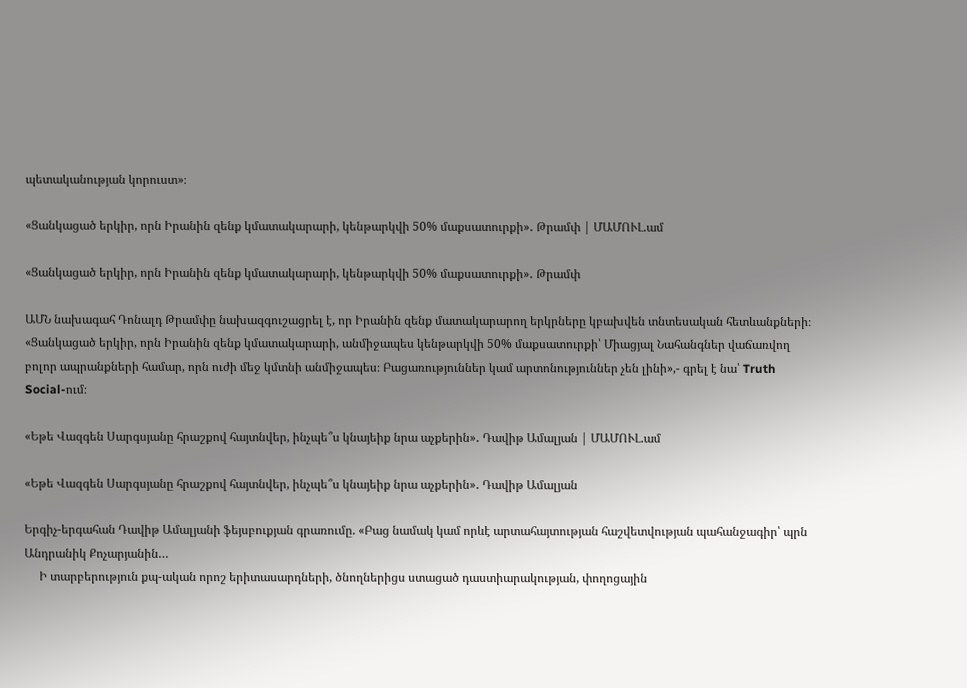պետականության կորուստ»։

«Ցանկացած երկիր, որն Իրանին զենք կմատակարարի, կենթարկվի 50% մաքսատուրքի»․ Թրամփ | ՄԱՄՈՒԼ.ամ

«Ցանկացած երկիր, որն Իրանին զենք կմատակարարի, կենթարկվի 50% մաքսատուրքի»․ Թրամփ

ԱՄՆ նախագահ Դոնալդ Թրամփը նախազգուշացրել է, որ Իրանին զենք մատակարարող երկրները կբախվեն տնտեսական հետևանքների։ «Ցանկացած երկիր, որն Իրանին զենք կմատակարարի, անմիջապես կենթարկվի 50% մաքսատուրքի՝ Միացյալ Նահանգներ վաճառվող բոլոր ապրանքների համար, որն ուժի մեջ կմտնի անմիջապես։ Բացառություններ կամ արտոնություններ չեն լինի»,- գրել է նա՝ Truth Social-ում։

«Եթե Վազգեն Սարգսյանը հրաշքով հայտնվեր, ինչպե՞ս կնայեիք նրա աչքերին»․ Դավիթ Ամալյան | ՄԱՄՈՒԼ.ամ

«Եթե Վազգեն Սարգսյանը հրաշքով հայտնվեր, ինչպե՞ս կնայեիք նրա աչքերին»․ Դավիթ Ամալյան

Երգիչ-երգահան Դավիթ Ամալյանի ֆեյսբուքյան գրառումը. «Բաց նամակ կամ որևէ արտահայտության հաշվետվության պահանջագիր՝ պրն Անդրանիկ Քոչարյանին…
     Ի տարբերություն քպ-ական որոշ երիտասարդների, ծնողներիցս ստացած դաստիարակության, փողոցային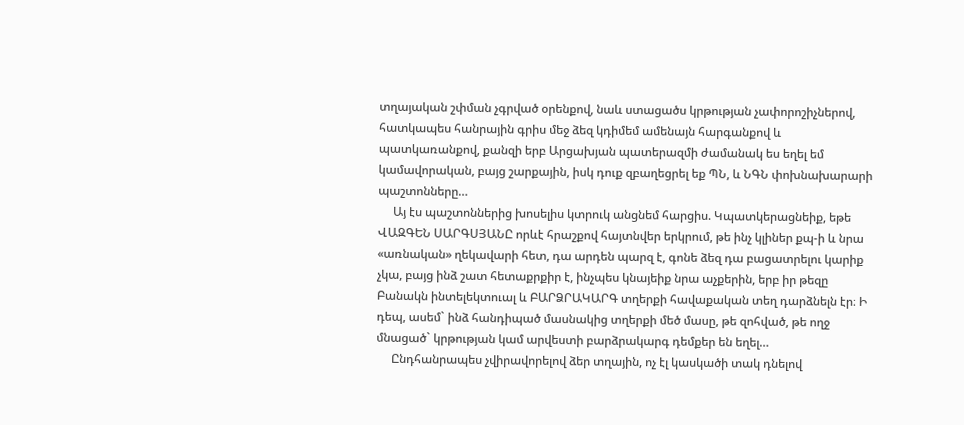տղայական շփման չգրված օրենքով, նաև ստացածս կրթության չափորոշիչներով, հատկապես հանրային գրիս մեջ ձեզ կդիմեմ ամենայն հարգանքով և պատկառանքով, քանզի երբ Արցախյան պատերազմի ժամանակ ես եղել եմ կամավորական, բայց շարքային, իսկ դուք զբաղեցրել եք ՊՆ, և ՆԳՆ փոխնախարարի պաշտոնները…
     Այ էս պաշտոններից խոսելիս կտրուկ անցնեմ հարցիս. Կպատկերացնեիք, եթե ՎԱԶԳԵՆ ՍԱՐԳՍՅԱՆԸ որևէ հրաշքով հայտնվեր երկրում, թե ինչ կլիներ քպ-ի և նրա «առնական» ղեկավարի հետ, դա արդեն պարզ է, գոնե ձեզ դա բացատրելու կարիք չկա, բայց ինձ շատ հետաքրքիր է, ինչպես կնայեիք նրա աչքերին, երբ իր թեզը Բանակն ինտելեկտուալ և ԲԱՐՁՐԱԿԱՐԳ տղերքի հավաքական տեղ դարձնելն էր։ Ի դեպ, ասեմ` ինձ հանդիպած մասնակից տղերքի մեծ մասը, թե զոհված, թե ողջ մնացած` կրթության կամ արվեստի բարձրակարգ դեմքեր են եղել…
     Ընդհանրապես չվիրավորելով ձեր տղային, ոչ էլ կասկածի տակ դնելով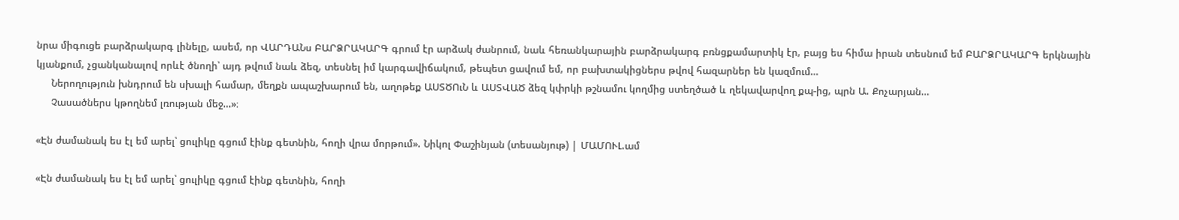նրա միգուցե բարձրակարգ լինելը, ասեմ, որ ՎԱՐԴԱՆս ԲԱՐՁՐԱԿԱՐԳ գրում էր արձակ ժանրում, նաև հեռանկարային բարձրակարգ բռնցքամարտիկ էր, բայց ես հիմա իրան տեսնում եմ ԲԱՐՁՐԱԿԱՐԳ երկնային կյանքում, չցանկանալով որևէ ծնողի՝ այդ թվում նաև ձեզ, տեսնել իմ կարգավիճակում, թեպետ ցավում եմ, որ բախտակիցներս թվով հազարներ են կազմում…
     Ներողություն խնդրում են սխալի համար, մեղքն ապաշխարում են, աղոթեք ԱՍՏԾՈւՆ և ԱՍՏՎԱԾ ձեզ կփրկի թշնամու կողմից ստեղծած և ղեկավարվող քպ-ից, պրն Ա. Քոչարյան…
     Չասածներս կթողնեմ լռության մեջ…»։

«Էն ժամանակ ես էլ եմ արել՝ ցուլիկը գցում էինք գետնին, հողի վրա մորթում». Նիկոլ Փաշինյան (տեսանյութ) | ՄԱՄՈՒԼ.ամ

«Էն ժամանակ ես էլ եմ արել՝ ցուլիկը գցում էինք գետնին, հողի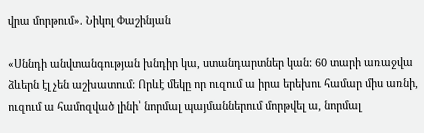վրա մորթում». Նիկոլ Փաշինյան

«Սննդի անվտանգության խնդիր կա, ստանդարտներ կան: 60 տարի առաջվա ձևերն էլ չեն աշխատում: Որևէ մեկը որ ուզում ա իրա երեխու համար միս առնի, ուզում ա համոզված լինի՝ նորմալ պայմաններում մորթվել ա, նորմալ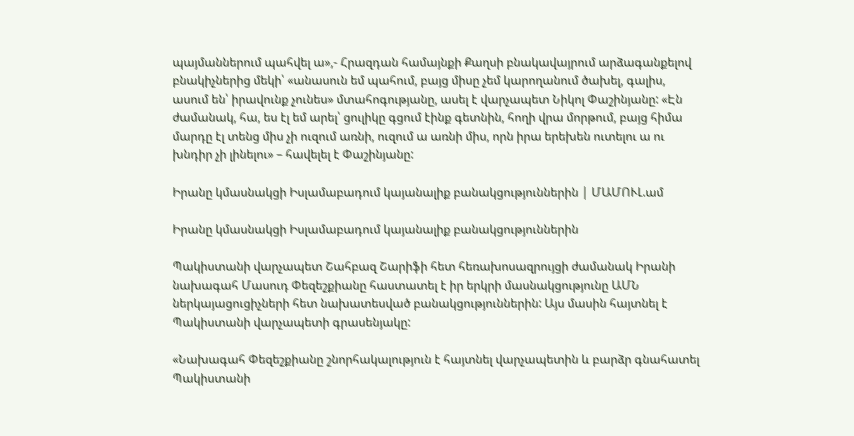պայմաններում պահվել ա»,- Հրազդան համայնքի Քաղսի բնակավայրում արձագանքելով բնակիչներից մեկի՝ «անասուն եմ պահում, բայց միսը չեմ կարողանում ծախել, գալիս, ասում են՝ իրավունք չունես» մտահոգությանը, ասել է վարչապետ Նիկոլ Փաշինյանը: «Էն ժամանակ, հա, ես էլ եմ արել՝ ցուլիկը գցում էինք գետնին, հողի վրա մորթում, բայց հիմա մարդը էլ տենց միս չի ուզում առնի, ուզում ա առնի միս, որն իրա երեխեն ուտելու ա ու խնդիր չի լինելու» – հավելել է Փաշինյանը:

Իրանը կմասնակցի Իսլամաբադում կայանալիք բանակցություններին | ՄԱՄՈՒԼ.ամ

Իրանը կմասնակցի Իսլամաբադում կայանալիք բանակցություններին

Պակիստանի վարչապետ Շահբազ Շարիֆի հետ հեռախոսազրույցի ժամանակ Իրանի նախագահ Մասուդ Փեզեշքիանը հաստատել է իր երկրի մասնակցությունը ԱՄՆ ներկայացուցիչների հետ նախատեսված բանակցություններին: Այս մասին հայտնել է Պակիստանի վարչապետի գրասենյակը:

«Նախագահ Փեզեշքիանը շնորհակալություն է հայտնել վարչապետին և բարձր գնահատել Պակիստանի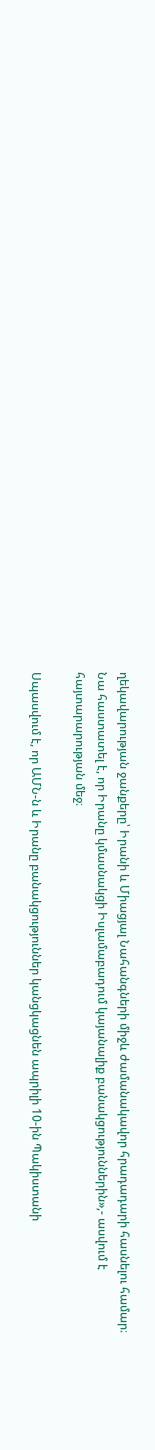ղեկավարության ջանքերը՝ Իրանի և Միացյալ Նահանգների միջև ժամանակավոր հրադադարի հասնելու համար։ Նա հաստատել է, որ Իրանը կմասնակցի Իսլամաբադում կայանալիք բանակցություններին»,- ասվում է հայտարարության մեջ։

Սպասվում է, որ ԱՄՆ-ն և Իրանը բանակցություններ կանցկացնեն ապրիլի 10-ին Պակիստանի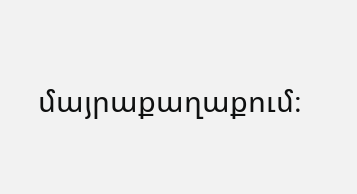մայրաքաղաքում։